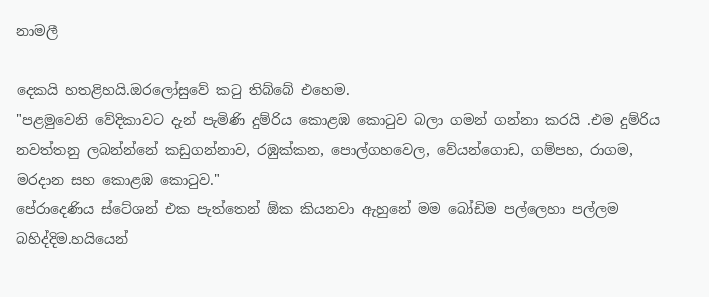නාමලී

දෙකයි හතළිහයි.ඔරලෝසුවේ කටු තිබ්බේ එහෙම.
"පළමුවෙනි වේදිකාවට දැන් පැමිණි දුම්රිය කොළඹ කොටුව බලා ගමන් ගන්නා කරයි .එම දුම්රිය නවත්තනු ලබන්න්නේ කඩුගන්නාව, රඹුක්කන, පොල්ගහවෙල, වේයන්ගොඩ, ගම්පහ, රාගම, මරදාන සහ කොළඹ කොටුව."
පේරාදෙණිය ස්ටේශන් එක පැත්තෙන් ඕක කියනවා ඇහුනේ මම බෝඩිම පල්ලෙහා පල්ලම බහිද්දිම.හයියෙන්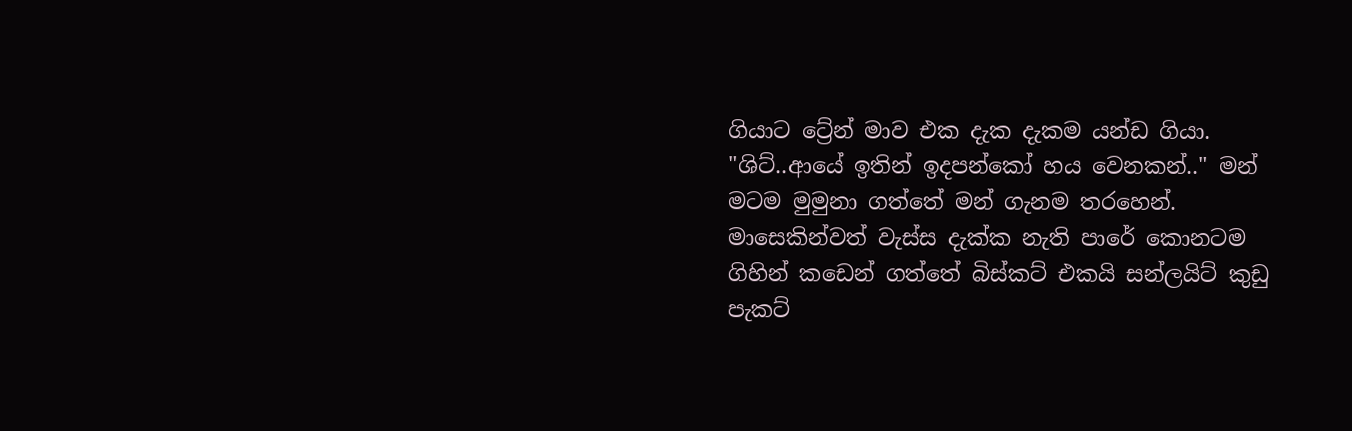ගියාට ට්‍රේන් මාව එක දැක දැකම යන්ඩ ගියා.
"ශිට්..ආයේ ඉතින් ඉදපන්කෝ හය වෙනකන්.." මන් මටම මුමුනා ගත්තේ මන් ගැනම තරහෙන්.
මාසෙකින්වත් වැස්ස දැක්ක නැති පාරේ කොනටම ගිහින් කඩෙන් ගත්තේ බිස්කට් එකයි සන්ලයිට් කුඩු පැකට්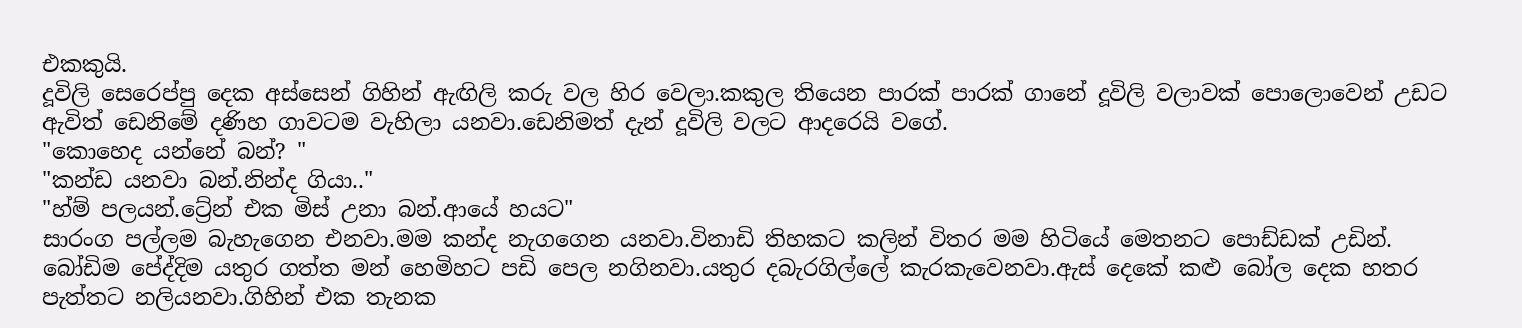එකකුයි.
දූවිලි සෙරෙප්පු දෙක අස්සෙන් ගිහින් ඇඟිලි කරු වල හිර වෙලා.කකුල තියෙන පාරක් පාරක් ගානේ දූවිලි වලාවක් පොලොවෙන් උඩට ඇවිත් ඩෙනිමේ දණිහ ගාවටම වැහිලා යනවා.ඩෙනිමත් දැන් දූවිලි වලට ආදරෙයි වගේ.
"කොහෙද යන්නේ බන්? "
"කන්ඩ යනවා බන්.නින්ද ගියා.."
"හ්ම් පලයන්.ට්‍රේන් එක මිස් උනා බන්.ආයේ හයට"
සාරංග පල්ලම බැහැගෙන එනවා.මම කන්ද නැගගෙන යනවා.විනාඩි තිහකට කලින් විතර මම හිටියේ මෙතනට පොඩ්ඩක් උඩින්.
බෝඩිම පේද්දිම යතුර ගත්ත මන් හෙමිහට පඩි පෙල නගිනවා.යතුර දබැරගිල්ලේ කැරකැවෙනවා.ඇස් දෙකේ කළු බෝල දෙක හතර පැත්තට නලියනවා.ගිහින් එක තැනක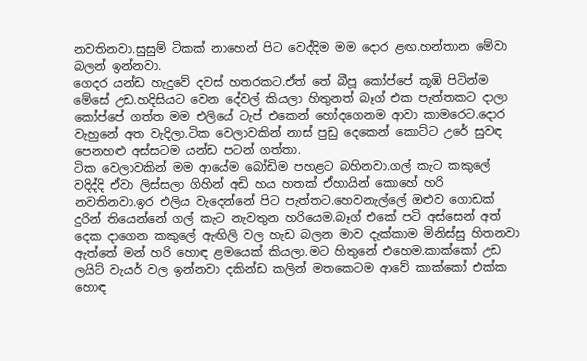නවතිනවා.සුසුම් ටිකක් නාහෙන් පිට වෙද්දිම මම දොර ළඟ.හන්තාන මේවා බලන් ඉන්නවා.
ගෙදර යන්ඩ හැදුවේ දවස් හතරකට.ඒත් තේ බීපූ කෝප්පේ කූඹි පිටින්ම මේසේ උඩ.හදිසියට වෙන දේවල් කියලා හිතුනත් බෑග් එක පැත්තකට දාලා කෝප්පේ ගත්ත මම එලියේ ටැප් එකෙන් හෝදගෙනම ආවා කාමරෙට.දොර වැහුනේ අත වැදිලා.ටික වෙලාවකින් නාස් පුඩු දෙකෙන් කොට්ට උරේ සුවඳ පෙනහළු අස්සටම යන්ඩ පටන් ගත්තා.
ටික වෙලාවකින් මම ආයේම බෝඩිම පහළට බහිනවා.ගල් කැට කකුලේ වදිද්දි ඒවා ලිස්සලා ගිහින් අඩි හය හතක් ඒහායින් කොහේ හරි නවතිනවා.ඉර එලිය වැදෙන්නේ පිට පැත්තට.හෙවනැල්ලේ ඔළුව ගොඩක් දුරින් තියෙන්නේ ගල් කැට නැවතුන හරියෙම.බෑග් එකේ පටි අස්සෙන් අත් දෙක දාගෙන කකුලේ ඇඟිලි වල හැඩ බලන මාව දැක්කාම මිනිස්සු හිතනවා ඇත්තේ මන් හරි හොඳ ළමයෙක් කියලා.මට හිතුනේ එහෙම.කාක්කෝ උඩ ලයිට් වැයර් වල ඉන්නවා දකින්ඩ කලින් මතකෙටම ආවේ කාක්කෝ එක්ක හොඳ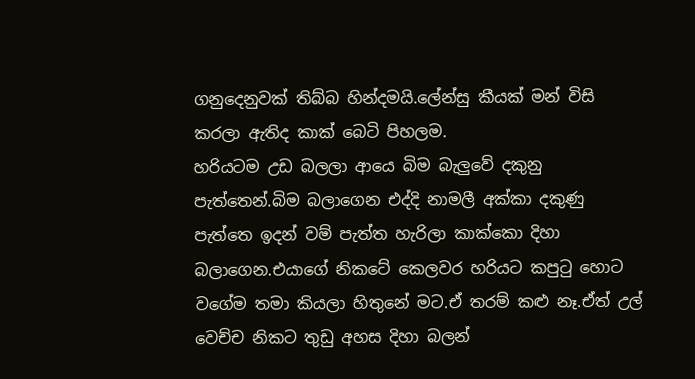ගනුදෙනුවක් තිබ්බ හින්දමයි.ලේන්සු කීයක් මන් විසි කරලා ඇතිද කාක් බෙටි පිහලම.
හරියටම උඩ බලලා ආයෙ බිම බැලුවේ දකුනු පැත්තෙන්.බිම බලාගෙන එද්දි නාමලී අක්කා දකුණු පැත්තෙ ඉදන් වම් පැත්ත හැරිලා කාක්කො දිහා බලාගෙන.එයාගේ නිකටේ කෙලවර හරියට කපුටු හොට වගේම තමා කියලා හිතුනේ මට.ඒ තරම් කළු නෑ.ඒත් උල් වෙච්ච නිකට තුඩු අහස දිහා බලන්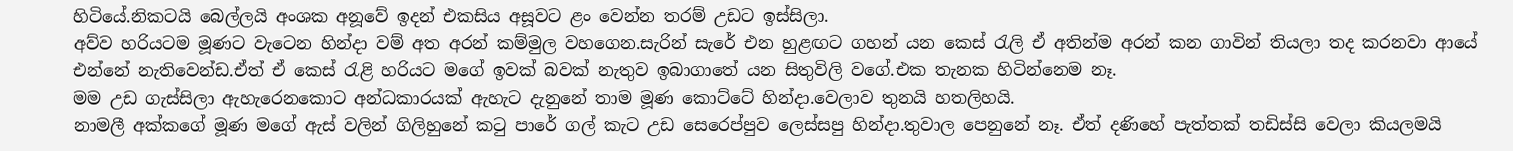හිටියේ.නිකටයි බෙල්ලයි අංශක අනූවේ ඉදන් එකසිය අසූවට ළං වෙන්න තරම් උඩට ඉස්සිලා.
අව්ව හරියටම මූණට වැටෙන හින්දා වම් අත අරන් කම්මුල වහගෙන.සැරින් සැරේ එන හුළඟට ගහන් යන කෙස් රැලි ඒ අතින්ම අරන් කන ගාවින් තියලා තද කරනවා ආයේ එන්නේ නැතිවෙන්ඩ.ඒත් ඒ කෙස් රැළි හරියට මගේ ඉවක් බවක් නැතුව ඉබාගාතේ යන සිතුවිලි වගේ.එක තැනක හිටින්නෙම නෑ.
මම උඩ ගැස්සිලා ඇහැරෙනකොට අන්ධකාරයක් ඇහැට දැනුනේ තාම මූණ කොට්ටේ හින්දා.වෙලාව තුනයි හතලිහයි.
නාමලී අක්කගේ මූණ මගේ ඇස් වලින් ගිලිහුනේ කටු පාරේ ගල් කැට උඩ සෙරෙප්පුව ලෙස්සපු හින්දා.තුවාල පෙනුනේ නෑ. ඒත් දණිහේ පැත්තක් තඩිස්සි වෙලා කියලමයි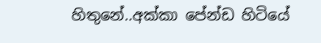හිතුනේ..අක්කා පේන්ඩ හිටියේ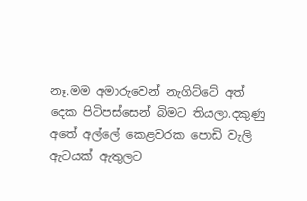නෑ.මම අමාරුවෙන් නැගිට්ටේ අත් දෙක පිටිපස්සෙන් බිමට තියලා.දකුණු අතේ අල්ලේ කෙළවරක පොඩි වැලි ඇටයක් ඇතුලට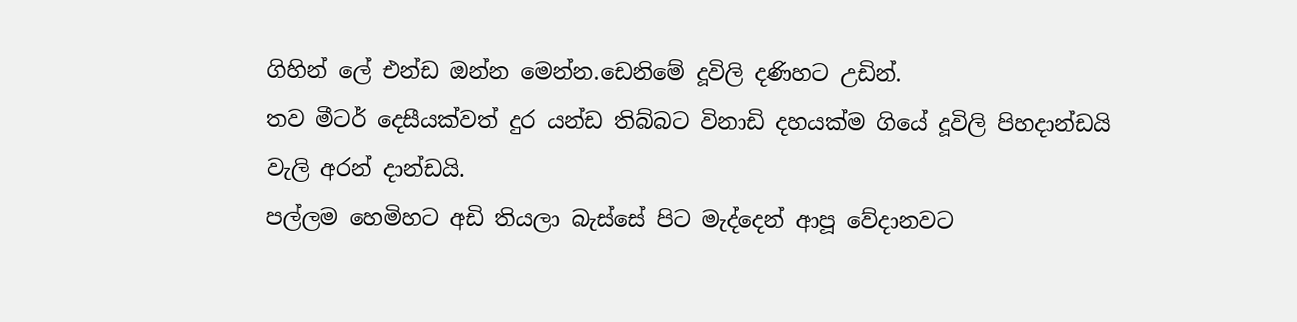ගිහින් ලේ එන්ඩ ඔන්න මෙන්න.ඩෙනිමේ දූවිලි දණිහට උඩින්.
තව මීටර් දෙසීයක්වත් දුර යන්ඩ තිබ්බට විනාඩි දහයක්ම ගියේ දූවිලි පිහදාන්ඩයි වැලි අරන් දාන්ඩයි.
පල්ලම හෙමිහට අඩි තියලා බැස්සේ පිට මැද්දෙන් ආපූ වේදානවට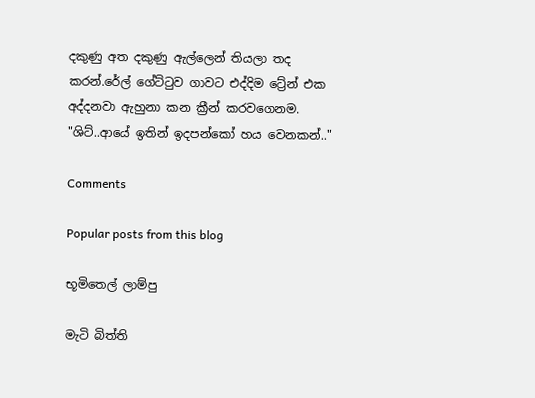දකුණු අත දකුණු ඇල්ලෙන් තියලා තද කරන්.රේල් ගේට්ටුව ගාවට එද්දිම ට්‍රේන් එක අද්දනවා ඇහුනා කන ක්‍රීන් කරවගෙනම.
"ශිට්..ආයේ ඉතින් ඉදපන්කෝ හය වෙනකන්.."

Comments

Popular posts from this blog

භූමිතෙල් ලාම්පු

මැටි බිත්ති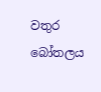වතුර බෝතලය